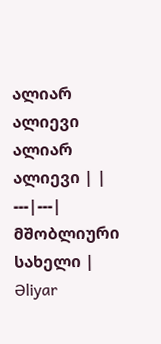ალიარ ალიევი
ალიარ ალიევი | |
---|---|
მშობლიური სახელი | Əliyar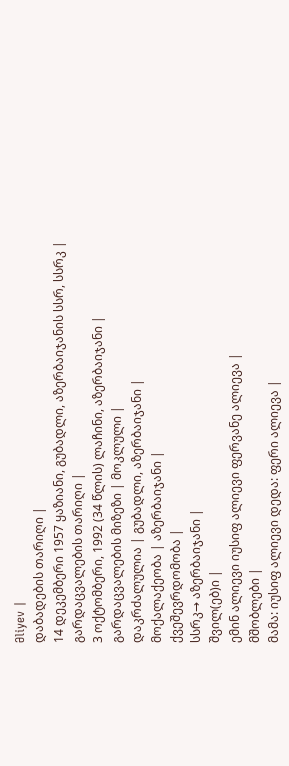Əliyev |
დაბადების თარიღი |
14 დეკემბერი 1957 ყაზიანი, გუბადლი, აზერბაიჯანის სსრ, სსრკ |
გარდაცვალების თარიღი |
3 ოქტომბერი, 1992 (34 წლის) ლაჩინი, აზერბაიჯანი |
გარდაცვალების მიზეზი | მოკლული |
დაკრძალულია | გუბადლი, აზერბაიჯანი |
მოქალაქეობა | აზერბაიჯანი |
ქვეშევრდომობა |
სსრკ→ აზერბაიჯანი |
შვილ(ებ)ი |
ემინ ალიევი იუსიფ ალიევი ფერვანე ალიევა |
მშობლები |
მამა: იუსიფ ალიევი დედა: ფერი ალიევა |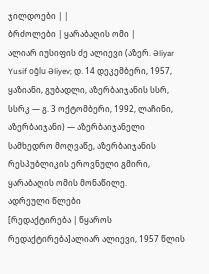ჯილდოები | |
ბრძოლები | ყარაბაღის ომი |
ალიარ იუსიფის ძე ალიევი (აზერ. Əliyar Yusif oğlu Əliyev; დ. 14 დეკემბერი, 1957, ყაზიანი, გუბადლი, აზერბაიჯანის სსრ, სსრკ — გ. 3 ოქტომბერი, 1992, ლაჩინი, აზერბაიჯანი) — აზერბაიჯანელი სამხედრო მოღვაწე, აზერბაიჯანის რესპუბლიკის ეროვნული გმირი, ყარაბაღის ომის მონაწილე.
ადრეული წლები
[რედაქტირება | წყაროს რედაქტირება]ალიარ ალიევი, 1957 წლის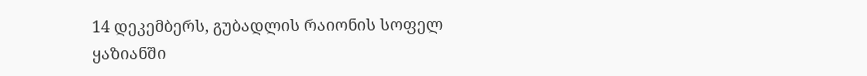14 დეკემბერს, გუბადლის რაიონის სოფელ ყაზიანში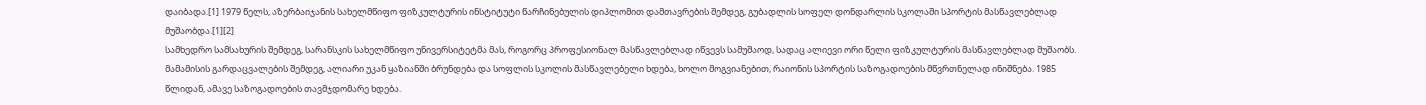დაიბადა.[1] 1979 წელს, აზერბაიჯანის სახელმწიფო ფიზკულტურის ინსტიტუტი წარჩინებულის დიპლომით დამთავრების შემდეგ, გუბადლის სოფელ დონდარლის სკოლაში სპორტის მასწავლებლად მუშაობდა.[1][2]
სამხედრო სამსახურის შემდეგ, სარანსკის სახელმწიფო უნივერსიტეტმა მას, როგორც პროფესიონალ მასწავლებლად იწვევს სამუშაოდ, სადაც ალიევი ორი წელი ფიზკულტურის მასწავლებლად მუშაობს. მამამისის გარდაცვალების შემდეგ, ალიარი უკან ყაზიანში ბრუნდება და სოფლის სკოლის მასწავლებელი ხდება, ხოლო მოგვიანებით, რაიონის სპორტის საზოგადოების მწვრთნელად ინიშნება. 1985 წლიდან, ამავე საზოგადოების თავმჯდომარე ხდება.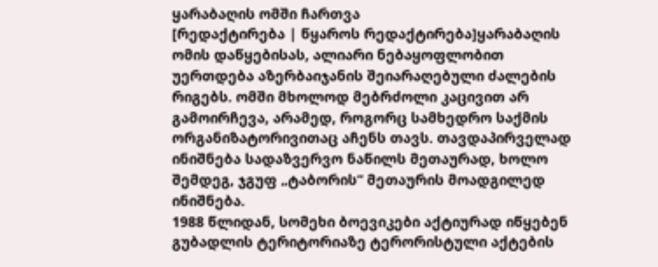ყარაბაღის ომში ჩართვა
[რედაქტირება | წყაროს რედაქტირება]ყარაბაღის ომის დაწყებისას, ალიარი ნებაყოფლობით უერთდება აზერბაიჯანის შეიარაღებული ძალების რიგებს. ომში მხოლოდ მებრძოლი კაცივით არ გამოირჩევა, არამედ, როგორც სამხედრო საქმის ორგანიზატორივითაც აჩენს თავს. თავდაპირველად ინიშნება სადაზვერვო ნაწილს მეთაურად, ხოლო შემდეგ, ჯგუფ „ტაბორის“ მეთაურის მოადგილედ ინიშნება.
1988 წლიდან, სომეხი ბოევიკები აქტიურად იწყებენ გუბადლის ტერიტორიაზე ტერორისტული აქტების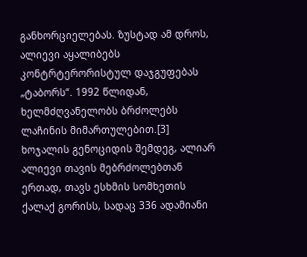განხორციელებას. ზუსტად ამ დროს, ალიევი აყალიბებს კონტრტერორისტულ დაჯგუფებას „ტაბორს“. 1992 წლიდან, ხელმძღვანელობს ბრძოლებს ლაჩინის მიმართულებით.[3]
ხოჯალის გენოციდის შემდეგ, ალიარ ალიევი თავის მებრძოლებთან ერთად, თავს ესხმის სომხეთის ქალაქ გორისს, სადაც 336 ადამიანი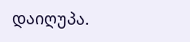დაიღუპა.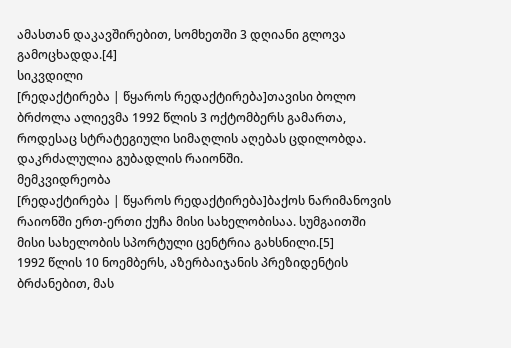ამასთან დაკავშირებით, სომხეთში 3 დღიანი გლოვა გამოცხადდა.[4]
სიკვდილი
[რედაქტირება | წყაროს რედაქტირება]თავისი ბოლო ბრძოლა ალიევმა 1992 წლის 3 ოქტომბერს გამართა, როდესაც სტრატეგიული სიმაღლის აღებას ცდილობდა. დაკრძალულია გუბადლის რაიონში.
მემკვიდრეობა
[რედაქტირება | წყაროს რედაქტირება]ბაქოს ნარიმანოვის რაიონში ერთ-ერთი ქუჩა მისი სახელობისაა. სუმგაითში მისი სახელობის სპორტული ცენტრია გახსნილი.[5]
1992 წლის 10 ნოემბერს, აზერბაიჯანის პრეზიდენტის ბრძანებით, მას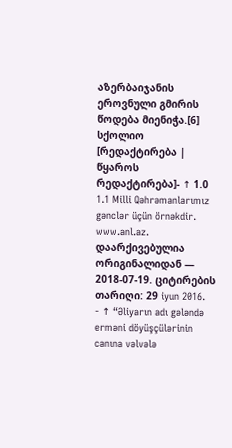აზერბაიჯანის ეროვნული გმირის წოდება მიენიჭა.[6]
სქოლიო
[რედაქტირება | წყაროს რედაქტირება]- ↑ 1.0 1.1 Milli Qəhrəmanlarımız gənclər üçün örnəkdir. www.anl.az. დაარქივებულია ორიგინალიდან — 2018-07-19. ციტირების თარიღი: 29 iyun 2016.
- ↑ “Əliyarın adı gələndə erməni döyüşçülərinin canına vəlvələ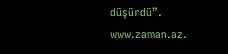düşürdü”. www.zaman.az.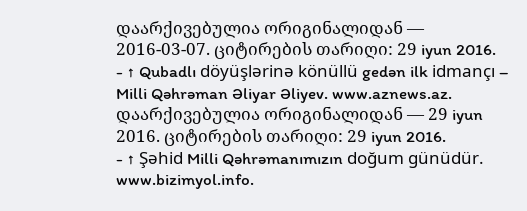დაარქივებულია ორიგინალიდან — 2016-03-07. ციტირების თარიღი: 29 iyun 2016.
- ↑ Qubadlı döyüşlərinə könüllü gedən ilk idmançı – Milli Qəhrəman Əliyar Əliyev. www.aznews.az. დაარქივებულია ორიგინალიდან — 29 iyun 2016. ციტირების თარიღი: 29 iyun 2016.
- ↑ Şəhid Milli Qəhrəmanımızın doğum günüdür. www.bizimyol.info.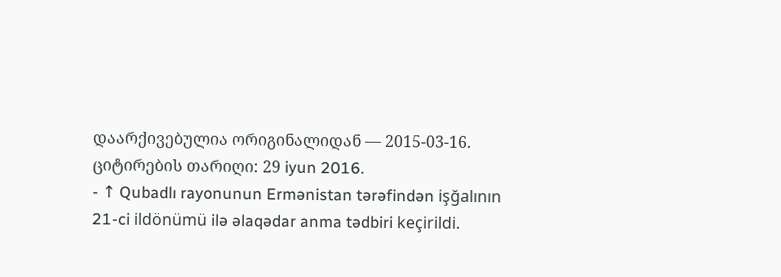დაარქივებულია ორიგინალიდან — 2015-03-16. ციტირების თარიღი: 29 iyun 2016.
- ↑ Qubadlı rayonunun Ermənistan tərəfindən işğalının 21-ci ildönümü ilə əlaqədar anma tədbiri keçirildi.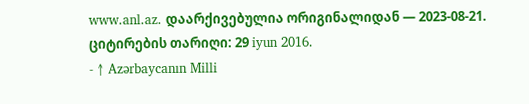www.anl.az. დაარქივებულია ორიგინალიდან — 2023-08-21. ციტირების თარიღი: 29 iyun 2016.
- ↑ Azərbaycanın Milli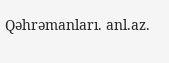Qəhrəmanları. anl.az.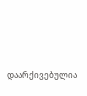დაარქივებულია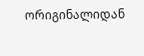ორიგინალიდან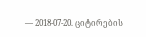— 2018-07-20. ციტირების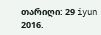თარიღი: 29 iyun 2016.